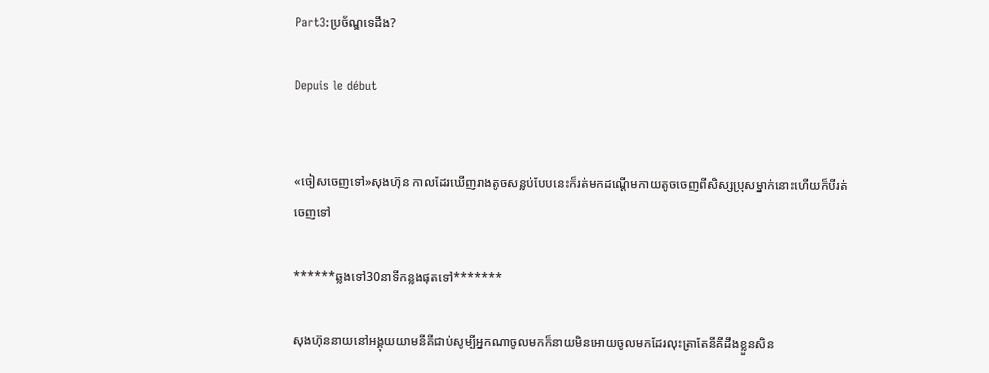Part3:ប្រច័ណ្ឌទេដឹង?

Depuis le début


«ចៀសចេញទៅ»សុងហ៊ុន កាលដែរឃើញរាងតូចសន្លប់បែបនេះក៏រត់មកដណ្តើមកាយតូចចេញពីសិស្សប្រុសម្នាក់នោះហើយក៏បីរត់ចេញទៅ

******ឆ្លងទៅ30នាទីកន្លងផុតទៅ*******

សុងហ៊ុននាយនៅអង្គុយយាមនីគីជាប់សូម្បីអ្នកណាចូលមកក៏នាយមិនអោយចូលមកដែរលុះត្រាតែនីគីដឹងខ្លួនសិន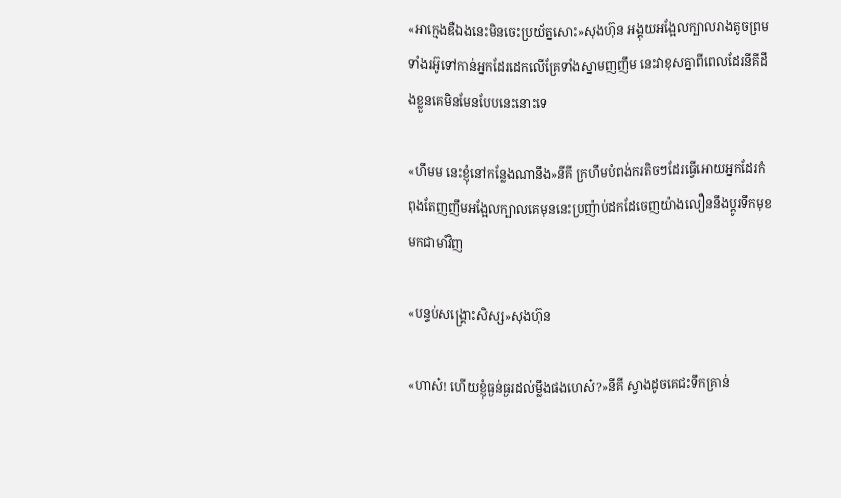«អាក្មេងឌឺឯងនេះមិនចេះប្រយ័ត្នសោះ»សុងហ៊ុន អង្គុយអង្អែលក្បាលរាងតូចព្រមទាំងរអ៊ូទៅកាន់អ្នកដែរដេកលើគ្រែទាំងស្នាមញញឹម នេះវាខុសគ្នាពីពេលដែរនីគីដឹងខ្លួនគេមិនមែនបែបនេះនោះទេ

«ហឹមម នេះខ្ញុំនៅកន្លែងណានឹង»នីគី ក្រហឹមបំពង់ករតិចៗដែរធ្វើអោយអ្នកដែរកំពុងតែញញឹមអង្អែលក្បាលគេមុននេះប្រញ៉ាប់ដកដែចេញយ៉ាងលឿននឹងប្តូរទឹកមុខមកជាមាំវិញ

«បន្ទប់សង្គ្រោះសិស្ស»សុងហ៊ុន

«ហាស៎! ហើយខ្ញុំធ្ងន់ធ្ងរដល់ម្លឹងផងហេស៎?»នីគី ស្វាងដូចគេជះទឹកគ្រាន់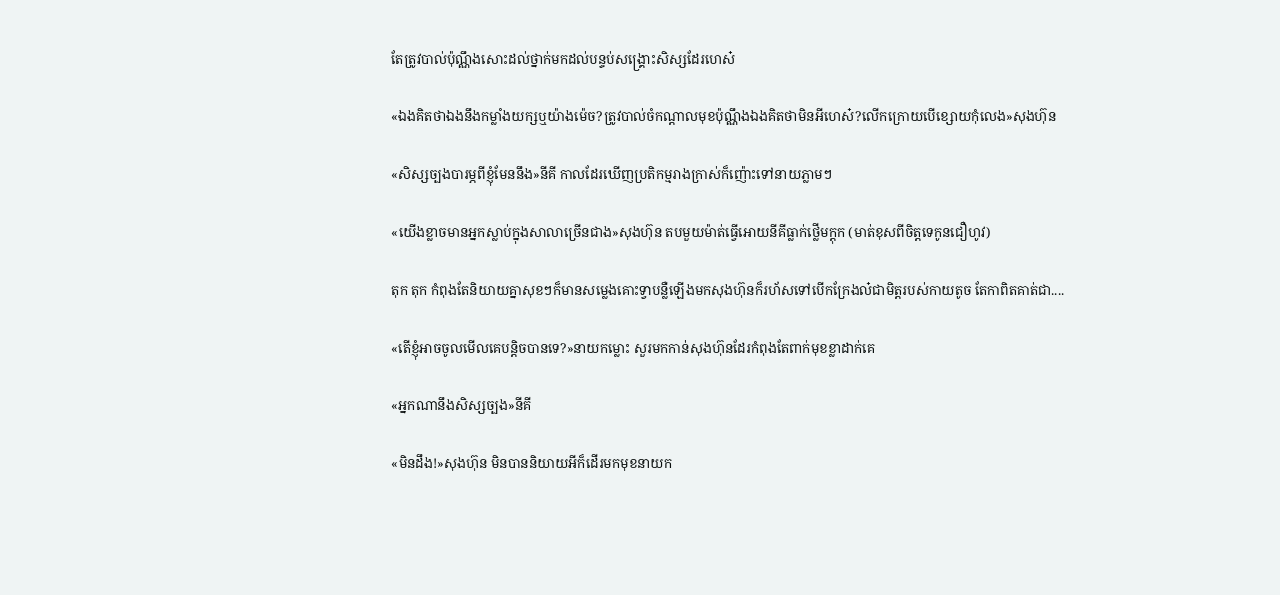តែត្រូវបាល់ប៉ុណ្ណឹងសោះដល់ថ្នាក់មកដល់បន្ទប់សង្គ្រោះសិស្សដែរហេស៎

«ឯងគិតថាឯងនឹងកម្លាំងយក្សឬយ៉ាងម៉េច?ត្រូវបាល់ចំកណ្តាលមុខប៉ុណ្ណឹងឯងគិតថាមិនអីហេស៎?លើកក្រោយបើខ្សោយកុំលេង»សុងហ៊ុន

«សិស្សច្បងបារម្ភពីខ្ញុំមែននឹង»នីគី កាលដែរឃើញប្រតិកម្មរាងក្រាស់ក៏ញ៉ោះទៅនាយភ្លាមៗ

«យើងខ្លាចមានអ្នកស្លាប់ក្នុងសាលាច្រើនជាង»សុងហ៊ុន តបមួយម៉ាត់ធ្វើអោយនីគីធ្លាក់ថ្លើមក្តុក (មាត់ខុសពីចិត្តទេកូនជឿហូវ)

តុក តុក កំពុងតែនិយាយគ្នាសុខៗក៏មានសម្លេងគោះទ្វាបន្លឺឡើងមកសុងហ៊ុនក៏រហ័សទៅបើកក្រែងល៎ជាមិត្តរបស់កាយតូច តែកាពិតគាត់ជា....

«តើខ្ញុំអាចចូលមើលគេបន្តិចបានទេ?»នាយកម្លោះ សួរមកកាន់សុងហ៊ុនដែរកំពុងតែពាក់មុខខ្លាដាក់គេ

«អ្នកណានឹងសិស្សច្បង»នីគី

«មិនដឹង!»សុងហ៊ុន មិនបាននិយាយអីក៏ដើរមកមុខនាយក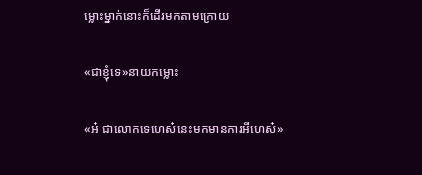ម្លោះម្នាក់នោះក៏ដើរមកតាមក្រោយ

«ជាខ្ញុំទេ»នាយកម្លោះ

«អ៎ ជាលោកទេហេស៎នេះមកមានការអីហេស៎»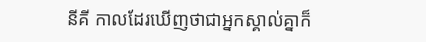នីគី កាលដែរឃើញថាជាអ្នកស្គាល់គ្នាក៏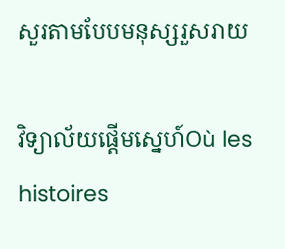សួរតាមបែបមនុស្សរួសរាយ

វិទ្យាល័យផ្តើមស្នេហ៍Où les histoires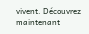vivent. Découvrez maintenant